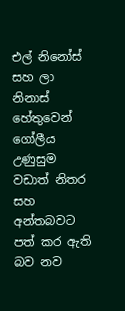එල් නිනෝස් සහ ලා නිනාස් හේතුවෙන් ගෝලීය උණුසුම වඩාත් නිතර සහ අන්තබවට පත් කර ඇති බව නව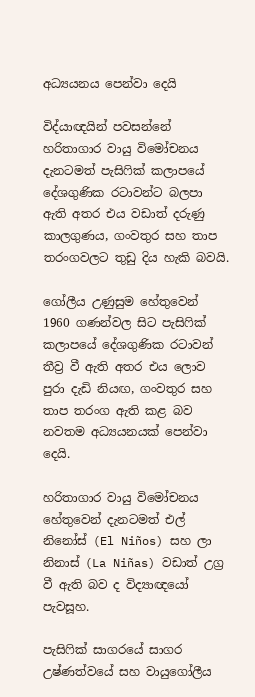අධ්‍යයනය පෙන්වා දෙයි

විද්යාඥයින් පවසන්නේ හරිතාගාර වායු විමෝචනය දැනටමත් පැසිෆික් කලාපයේ දේශගුණික රටාවන්ට බලපා ඇති අතර එය වඩාත් දරුණු කාලගුණය, ගංවතුර සහ තාප තරංගවලට තුඩු දිය හැකි බවයි.

ගෝලීය උණුසුම හේතුවෙන් 1960 ගණන්වල සිට පැසිෆික් කලාපයේ දේශගුණික රටාවන් තීව්‍ර වී ඇති අතර එය ලොව පුරා දැඩි නියඟ, ගංවතුර සහ තාප තරංග ඇති කළ බව නවතම අධ්‍යයනයක් පෙන්වා දෙයි.

හරිතාගාර වායු විමෝචනය හේතුවෙන් දැනටමත් එල් නිනෝස් (El Niños) සහ ලා නිනාස් (La Niñas) වඩාත් උග්‍ර වී ඇති බව ද විද්‍යාඥයෝ පැවසූහ.

පැසිෆික් සාගරයේ සාගර උෂ්ණත්වයේ සහ වායුගෝලීය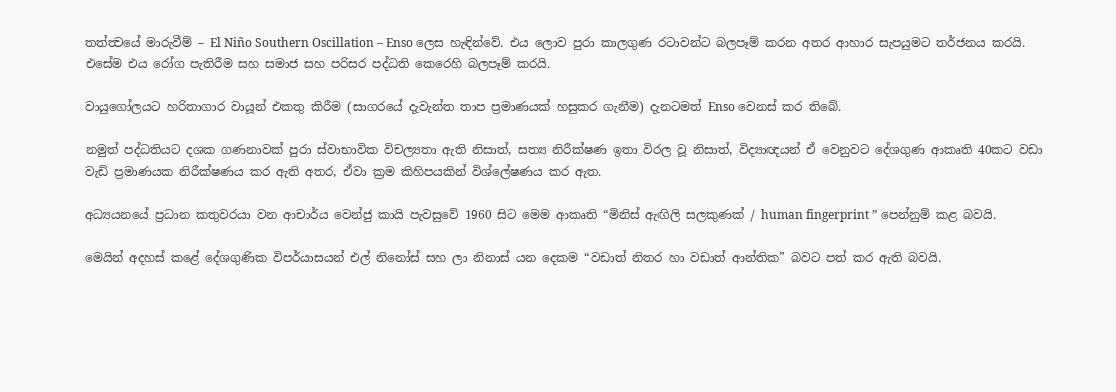තත්ත්‍වයේ මාරුවීම් – El Niño Southern Oscillation – Enso ලෙස හැඳින්වේ. එය ලොව පුරා කාලගුණ රටාවන්ට බලපෑම් කරන අතර ආහාර සැපයුමට තර්ජනය කරයි. එසේම එය රෝග පැතිරීම සහ සමාජ සහ පරිසර පද්ධති කෙරෙහි බලපෑම් කරයි.

වායුගෝලයට හරිතාගාර වායූන් එකතු කිරීම (සාගරයේ දැවැන්ත තාප ප්‍රමාණයක් හසුකර ගැනීම) දැනටමත් Enso වෙනස් කර තිබේ.

නමුත් පද්ධතියට දශක ගණනාවක් පුරා ස්වාභාවික විචල්‍යතා ඇති නිසාත්, සත්‍ය නිරීක්ෂණ ඉතා විරල වූ නිසාත්, විද්‍යාඥයන් ඒ වෙනුවට දේශගුණ ආකෘති 40කට වඩා වැඩි ප්‍රමාණයක නිරීක්ෂණය කර ඇති අතර, ඒවා ක්‍රම කිහිපයකින් විශ්ලේෂණය කර ඇත.

අධ්‍යයනයේ ප්‍රධාන කතුවරයා වන ආචාර්ය වෙන්ජු කායි පැවසුවේ 1960 සිට මෙම ආකෘති “මිනිස් ඇඟිලි සලකුණක් / human fingerprint ” පෙන්නුම් කළ බවයි.

මෙයින් අදහස් කළේ දේශගුණික විපර්යාසයන් එල් නිනෝස් සහ ලා නිනාස් යන දෙකම “වඩාත් නිතර හා වඩාත් ආන්තික” බවට පත් කර ඇති බවයි.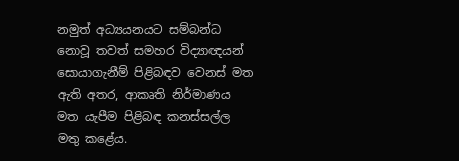නමුත් අධ්‍යයනයට සම්බන්ධ නොවූ තවත් සමහර විද්‍යාඥයන් සොයාගැනීම් පිළිබඳව වෙනස් මත ඇති අතර, ආකෘති නිර්මාණය මත යැපීම පිළිබඳ කනස්සල්ල මතු කළේය.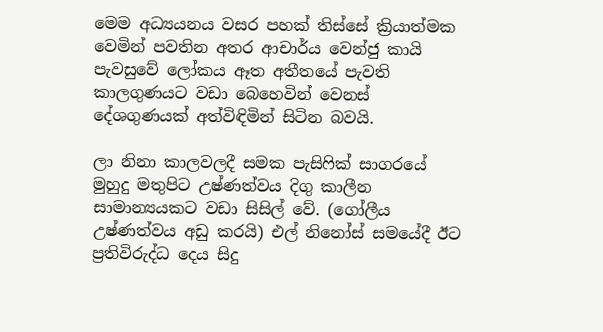මෙම අධ්‍යයනය වසර පහක් තිස්සේ ක්‍රියාත්මක වෙමින් පවතින අතර ආචාර්ය වෙන්ජු කායි පැවසුවේ ලෝකය ඈත අතීතයේ පැවති කාලගුණයට වඩා බෙහෙවින් වෙනස් දේශගුණයක් අත්විඳිමින් සිටින බවයි.

ලා නිනා කාලවලදී සමක පැසිෆික් සාගරයේ මුහුදු මතුපිට උෂ්ණත්වය දිගු කාලීන සාමාන්‍යයකට වඩා සිසිල් වේ. (ගෝලීය උෂ්ණත්වය අඩු කරයි) එල් නිනෝස් සමයේදී ඊට ප්‍රතිවිරුද්ධ දෙය සිදු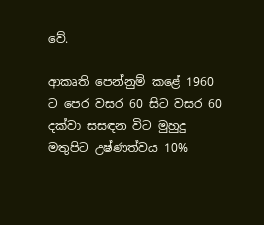වේ.

ආකෘති පෙන්නුම් කළේ 1960 ට පෙර වසර 60 සිට වසර 60 දක්වා සසඳන විට මුහුදු මතුපිට උෂ්ණත්වය 10%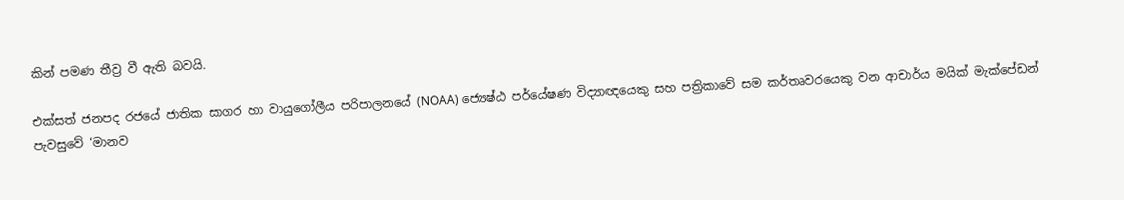කින් පමණ තීව්‍ර වී ඇති බවයි.

එක්සත් ජනපද රජයේ ජාතික සාගර හා වායුගෝලීය පරිපාලනයේ (NOAA) ජ්‍යෙෂ්ඨ පර්යේෂණ විද්‍යාඥයෙකු සහ පත්‍රිකාවේ සම කර්තෘවරයෙකු වන ආචාර්ය මයික් මැක්පේඩන් පැවසුවේ ‘මානව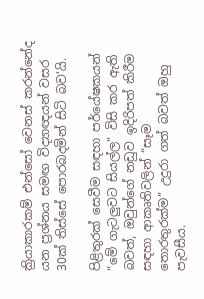ක්‍රියාකාරකම් එන්සෝ වෙනස් කරන්නේද යන ප්‍රශ්නය සමඟ විද්‍යාඥයන් වසර 30ක් තිස්සේ පොරබදමින් සිටි බව‘යි.

පිළිතුරක් සෙවීම සඳහා පර්යේෂකයන් “මේ ගැටලුවට සියල්ල” විසි කර ඇති බවත්, ඔවුන්ගේ නඩුව ඉදිරිපත් කිරීම සඳහා ආකෘතිවලින් “සෑම තොරතුරක්ම” උදුරා ගත් බවත් ඔහු පැවසීය.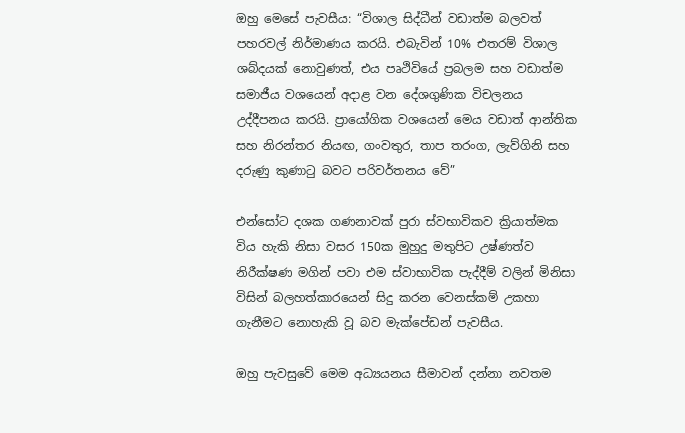ඔහු මෙසේ පැවසීය: “විශාල සිද්ධීන් වඩාත්ම බලවත් පහරවල් නිර්මාණය කරයි. එබැවින් 10% එතරම් විශාල ශබ්දයක් නොවුණත්, එය පෘථිවියේ ප්‍රබලම සහ වඩාත්ම සමාජීය වශයෙන් අදාළ වන දේශගුණික විචලනය උද්දීපනය කරයි. ප්‍රායෝගික වශයෙන් මෙය වඩාත් ආන්තික සහ නිරන්තර නියඟ, ගංවතුර, තාප තරංග, ලැව්ගිනි සහ දරුණු කුණාටු බවට පරිවර්තනය වේ”

එන්සෝට දශක ගණනාවක් පුරා ස්වභාවිකව ක්‍රියාත්මක විය හැකි නිසා වසර 150ක මුහුදු මතුපිට උෂ්ණත්ව නිරීක්ෂණ මගින් පවා එම ස්වාභාවික පැද්දීම් වලින් මිනිසා විසින් බලහත්කාරයෙන් සිදු කරන වෙනස්කම් උකහා ගැනීමට නොහැකි වූ බව මැක්පේඩන් පැවසීය.

ඔහු පැවසුවේ මෙම අධ්‍යයනය සීමාවන් දන්නා නවතම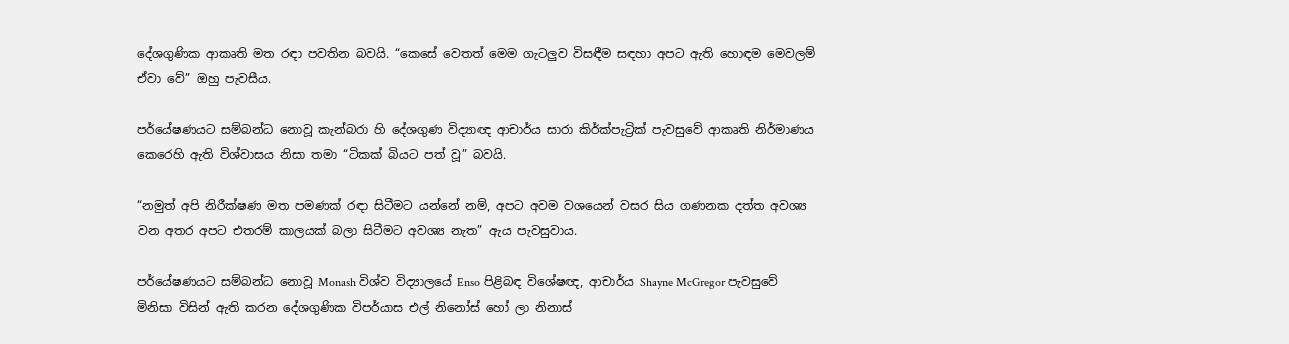දේශගුණික ආකෘති මත රඳා පවතින බවයි. “කෙසේ වෙතත් මෙම ගැටලුව විසඳීම සඳහා අපට ඇති හොඳම මෙවලම් ඒවා වේ” ඔහු පැවසීය.

පර්යේෂණයට සම්බන්ධ නොවූ කැන්බරා හි දේශගුණ විද්‍යාඥ ආචාර්ය සාරා කිර්ක්පැට්‍රික් පැවසුවේ ආකෘති නිර්මාණය කෙරෙහි ඇති විශ්වාසය නිසා තමා “ටිකක් බියට පත් වූ” බවයි.

“නමුත් අපි නිරීක්ෂණ මත පමණක් රඳා සිටීමට යන්නේ නම්, අපට අවම වශයෙන් වසර සිය ගණනක දත්ත අවශ්‍ය වන අතර අපට එතරම් කාලයක් බලා සිටීමට අවශ්‍ය නැත” ඇය පැවසුවාය.

පර්යේෂණයට සම්බන්ධ නොවූ Monash විශ්ව විද්‍යාලයේ Enso පිළිබඳ විශේෂඥ, ආචාර්ය Shayne McGregor පැවසුවේ මිනිසා විසින් ඇති කරන දේශගුණික විපර්යාස එල් නිනෝස් හෝ ලා නිනාස්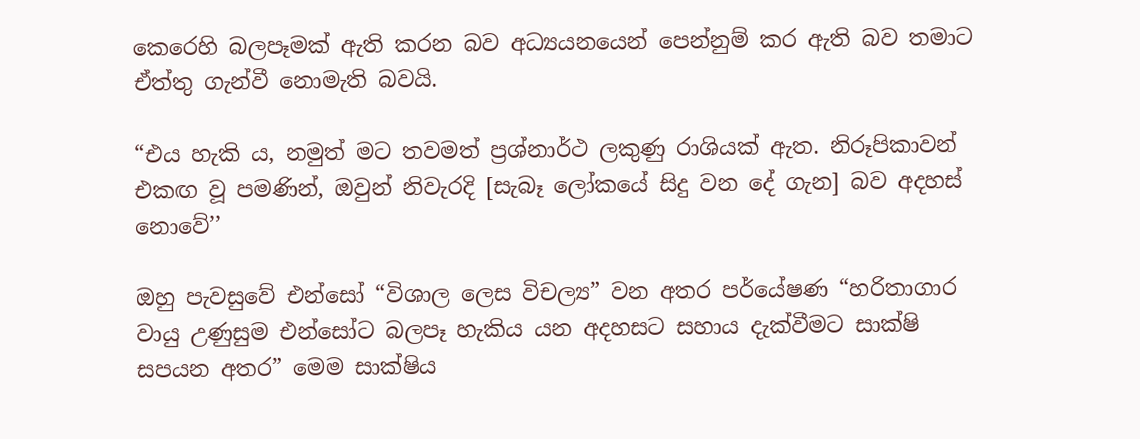කෙරෙහි බලපෑමක් ඇති කරන බව අධ්‍යයනයෙන් පෙන්නුම් කර ඇති බව තමාට ඒත්තු ගැන්වී නොමැති බවයි.

“එය හැකි ය, නමුත් මට තවමත් ප්‍රශ්නාර්ථ ලකුණු රාශියක් ඇත. නිරූපිකාවන් එකඟ වූ පමණින්, ඔවුන් නිවැරදි [සැබෑ ලෝකයේ සිදු වන දේ ගැන] බව අදහස් නොවේ’’

ඔහු පැවසුවේ එන්සෝ “විශාල ලෙස විචල්‍ය” වන අතර පර්යේෂණ “හරිතාගාර වායු උණුසුම එන්සෝට බලපෑ හැකිය යන අදහසට සහාය දැක්වීමට සාක්ෂි සපයන අතර” මෙම සාක්ෂිය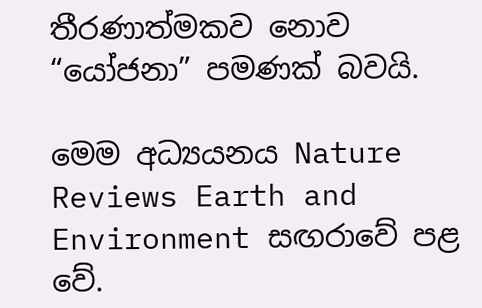තීරණාත්මකව නොව “යෝජනා” පමණක් බවයි.

මෙම අධ්‍යයනය Nature Reviews Earth and Environment සඟරාවේ පළ වේ.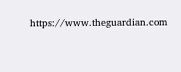https://www.theguardian.com